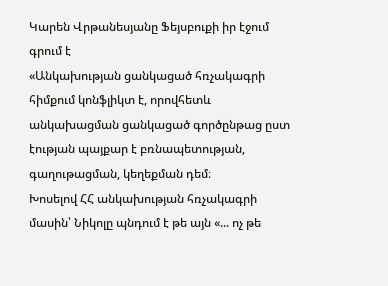Կարեն Վրթանեսյանը Ֆեյսբուքի իր էջում գրում է
«Անկախության ցանկացած հռչակագրի հիմքում կոնֆլիկտ է, որովհետև անկախացման ցանկացած գործընթաց ըստ էության պայքար է բռնապետության, գաղութացման, կեղեքման դեմ։
Խոսելով ՀՀ անկախության հռչակագրի մասին՝ Նիկոլը պնդում է թե այն «... ոչ թե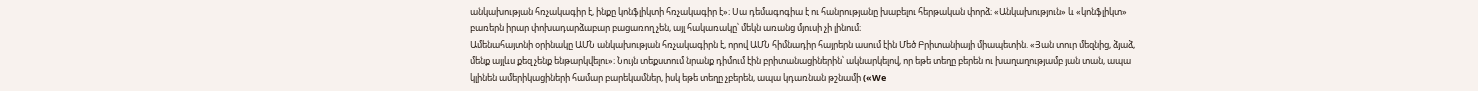անկախության հռչակագիր է, ինքը կոնֆլիկտի հռչակագիր է»։ Սա դեմագոգիա է ու հանրությանը խաբելու հերթական փորձ։ «Անկախություն» և «կոնֆլիկտ» բառերն իրար փոխադարձաբար բացառող չեն, այլ հակառակը՝ մեկն առանց մյուսի չի լինում։
Ամենահայտնի օրինակը ԱՄՆ անկախության հռչակագիրն է, որով ԱՄՆ հիմնադիր հայրերն ասում էին Մեծ Բրիտանիայի միապետին. «Յան տուր մեզնից, ձյաձ, մենք այլևս քեզ չենք ենթարկվելու»։ Նույն տեքստում նրանք դիմում էին բրիտանացիներին՝ ակնարկելով, որ եթե տեղը բերեն ու խաղաղությամբ յան տան, ապա կլինեն ամերիկացիների համար բարեկամներ, իսկ եթե տեղը չբերեն, ապա կդառնան թշնամի («We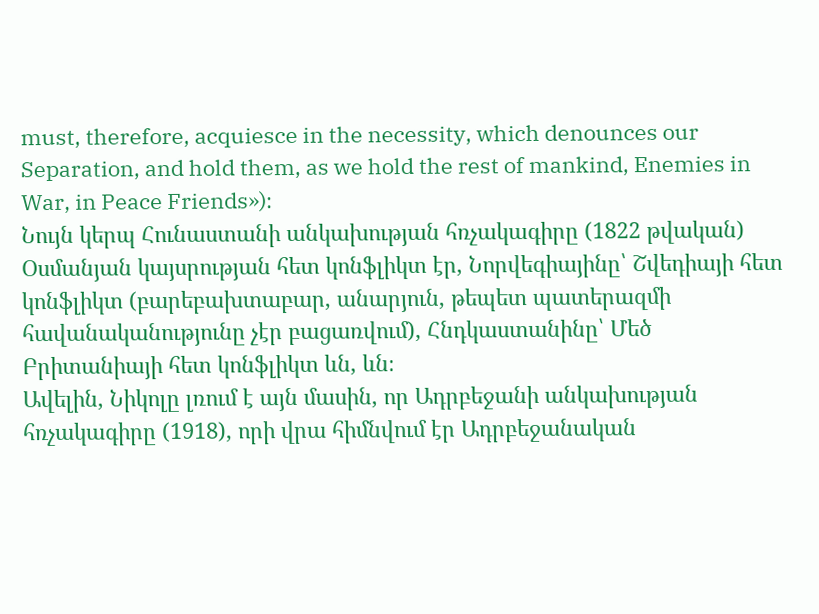must, therefore, acquiesce in the necessity, which denounces our Separation, and hold them, as we hold the rest of mankind, Enemies in War, in Peace Friends»)։
Նույն կերպ Հունաստանի անկախության հռչակագիրը (1822 թվական) Օսմանյան կայսրության հետ կոնֆլիկտ էր, Նորվեգիայինը՝ Շվեդիայի հետ կոնֆլիկտ (բարեբախտաբար, անարյուն, թեպետ պատերազմի հավանականությունը չէր բացառվում), Հնդկաստանինը՝ Մեծ Բրիտանիայի հետ կոնֆլիկտ ևն, ևն։
Ավելին, Նիկոլը լռում է այն մասին, որ Ադրբեջանի անկախության հռչակագիրը (1918), որի վրա հիմնվում էր Ադրբեջանական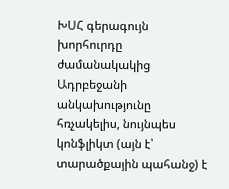ԽՍՀ գերագույն խորհուրդը ժամանակակից Ադրբեջանի անկախությունը հռչակելիս, նույնպես կոնֆլիկտ (այն է՝ տարածքային պահանջ) է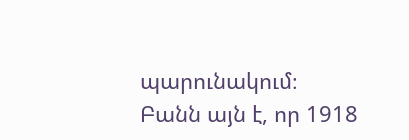պարունակում։
Բանն այն է, որ 1918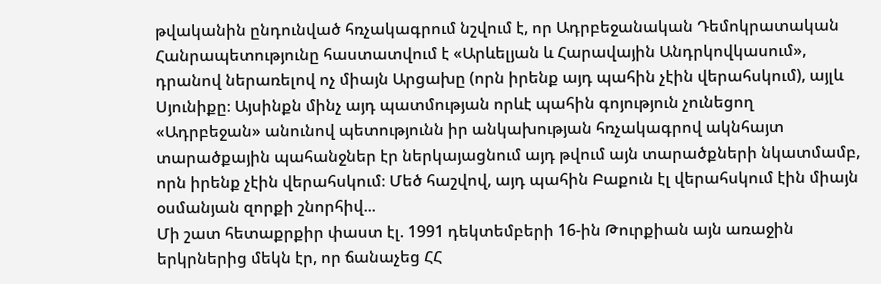թվականին ընդունված հռչակագրում նշվում է, որ Ադրբեջանական Դեմոկրատական Հանրապետությունը հաստատվում է «Արևելյան և Հարավային Անդրկովկասում», դրանով ներառելով ոչ միայն Արցախը (որն իրենք այդ պահին չէին վերահսկում), այլև Սյունիքը։ Այսինքն մինչ այդ պատմության որևէ պահին գոյություն չունեցող «Ադրբեջան» անունով պետությունն իր անկախության հռչակագրով ակնհայտ տարածքային պահանջներ էր ներկայացնում այդ թվում այն տարածքների նկատմամբ, որն իրենք չէին վերահսկում։ Մեծ հաշվով, այդ պահին Բաքուն էլ վերահսկում էին միայն օսմանյան զորքի շնորհիվ...
Մի շատ հետաքրքիր փաստ էլ. 1991 դեկտեմբերի 16-ին Թուրքիան այն առաջին երկրներից մեկն էր, որ ճանաչեց ՀՀ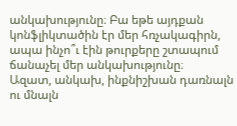անկախությունը։ Բա եթե այդքան կոնֆլիկտածին էր մեր հռչակագիրն, ապա ինչո՞ւ էին թուրքերը շտապում ճանաչել մեր անկախությունը։
Ազատ, անկախ, ինքնիշխան դառնալն ու մնալն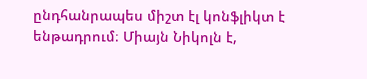ընդհանրապես միշտ էլ կոնֆլիկտ է ենթադրում։ Միայն Նիկոլն է,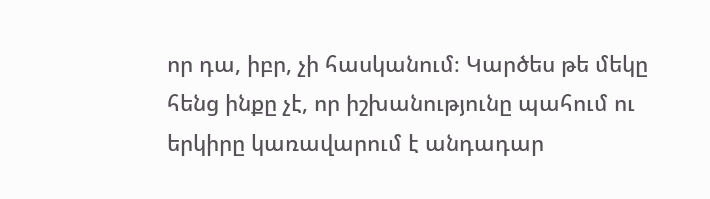որ դա, իբր, չի հասկանում։ Կարծես թե մեկը հենց ինքը չէ, որ իշխանությունը պահում ու երկիրը կառավարում է անդադար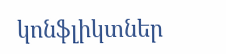կոնֆլիկտներ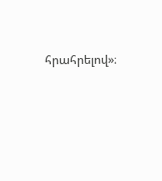հրահրելով»։